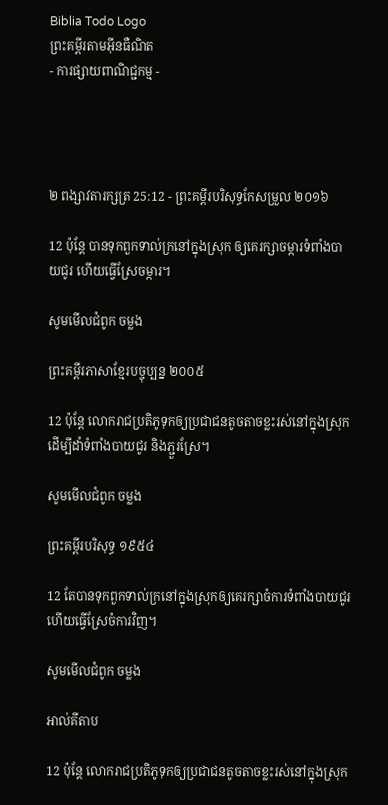Biblia Todo Logo
ព្រះគម្ពីរតាមអ៊ីនធឺណិត
- ការផ្សាយពាណិជ្ជកម្ម -




២ ពង្សាវ‌តារ‌ក្សត្រ 25:12 - ព្រះគម្ពីរបរិសុទ្ធកែសម្រួល ២០១៦

12 ប៉ុន្តែ បានទុកពួកទាល់ក្រនៅក្នុងស្រុក ឲ្យគេរក្សាចម្ការទំពាំង‌បាយ‌ជូរ ហើយធ្វើស្រែចម្ការ។

សូមមើលជំពូក ចម្លង

ព្រះគម្ពីរភាសាខ្មែរបច្ចុប្បន្ន ២០០៥

12 ប៉ុន្តែ លោករាជ‌ប្រតិភូទុកឲ្យប្រជា‌ជនតូច‌តាចខ្លះរស់នៅក្នុងស្រុក ដើម្បីដាំទំពាំង‌បាយជូរ និងភ្ជួរស្រែ។

សូមមើលជំពូក ចម្លង

ព្រះគម្ពីរបរិសុទ្ធ ១៩៥៤

12 តែបានទុកពួកទាល់ក្រនៅក្នុងស្រុកឲ្យគេរក្សាចំការទំពាំង‌បាយ‌ជូរ ហើយធ្វើស្រែចំការវិញ។

សូមមើលជំពូក ចម្លង

អាល់គីតាប

12 ប៉ុន្តែ លោករាជ‌ប្រតិ‌ភូទុកឲ្យប្រជា‌ជនតូច‌តាចខ្លះរស់នៅក្នុងស្រុក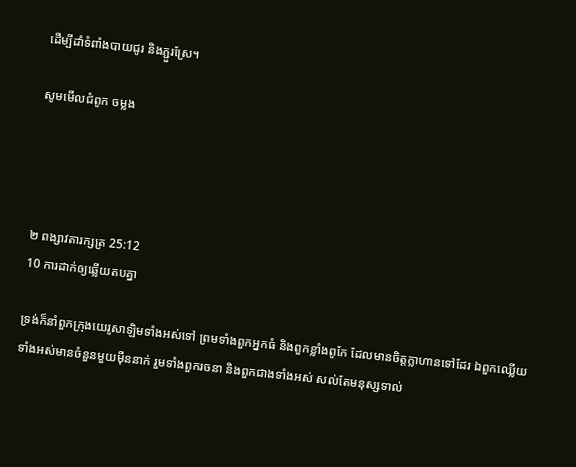ដើម្បីដាំទំពាំង‌បាយ‌ជូរ និងភ្ជួរស្រែ។

សូមមើលជំពូក ចម្លង




២ ពង្សាវ‌តារ‌ក្សត្រ 25:12
10 ការដាក់ឲ្យឆ្លើយតបគ្នា

ទ្រង់ក៏នាំពួកក្រុងយេរូ‌សាឡិមទាំងអស់ទៅ ព្រមទាំងពួកអ្នកធំ និងពួកខ្លាំងពូកែ ដែលមានចិត្តក្លាហានទៅដែរ ឯពួកឈ្លើយទាំងអស់មានចំនួនមួយម៉ឺននាក់ រួមទាំងពួករចនា និងពួកជាងទាំងអស់ សល់តែមនុស្សទាល់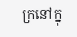ក្រនៅក្នុ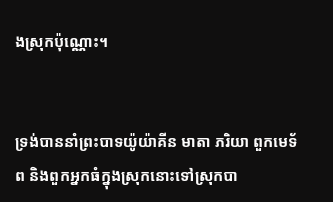ងស្រុកប៉ុណ្ណោះ។


ទ្រង់បាននាំព្រះបាទយ៉ូយ៉ា‌គីន មាតា ភរិយា ពួកមេ‌ទ័ព និងពួកអ្នកធំក្នុងស្រុកនោះទៅស្រុកបា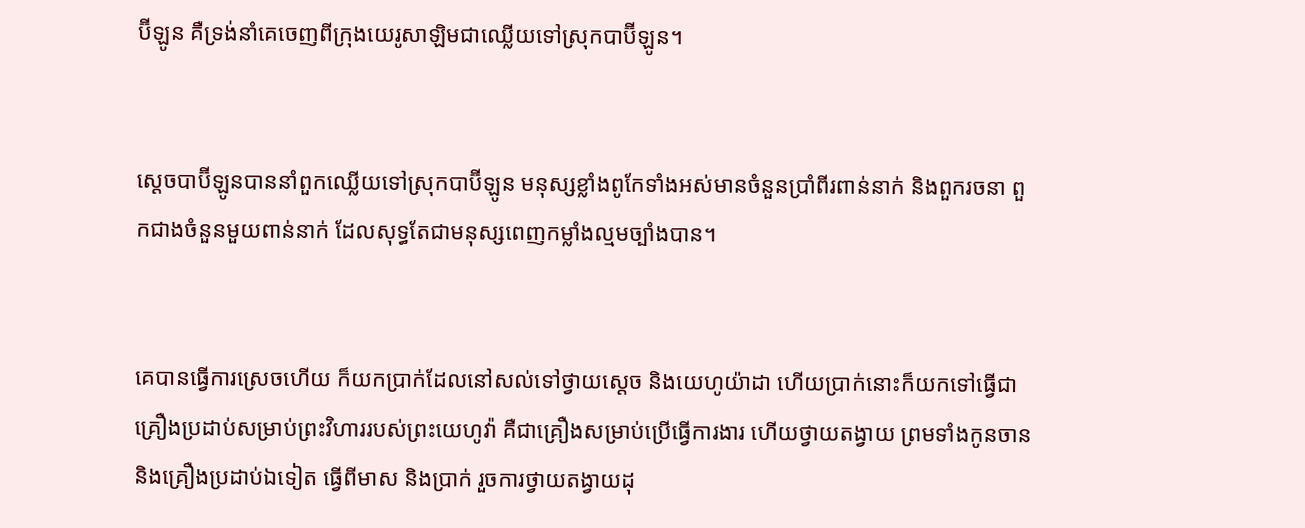ប៊ី‌ឡូន គឺទ្រង់នាំគេចេញពីក្រុងយេរូ‌សាឡិមជាឈ្លើយទៅស្រុកបាប៊ី‌ឡូន។


ស្តេចបាប៊ី‌ឡូនបាននាំពួកឈ្លើយទៅស្រុកបាប៊ី‌ឡូន មនុស្សខ្លាំងពូកែទាំងអស់មានចំនួនប្រាំពីរពាន់នាក់ និងពួករចនា ពួកជាងចំនួនមួយពាន់នាក់ ដែលសុទ្ធតែជាមនុស្សពេញកម្លាំងល្មមច្បាំងបាន។


គេបានធ្វើការស្រេចហើយ ក៏យកប្រាក់ដែលនៅសល់ទៅថ្វាយស្តេច និងយេហូ‌យ៉ា‌ដា ហើយប្រាក់នោះក៏យកទៅធ្វើជាគ្រឿងប្រដាប់សម្រាប់ព្រះ‌វិហាររបស់ព្រះ‌យេហូវ៉ា គឺជាគ្រឿងសម្រាប់ប្រើធ្វើការ‌ងារ ហើយថ្វាយតង្វាយ ព្រមទាំងកូនចាន និងគ្រឿងប្រដាប់ឯទៀត ធ្វើពីមាស និងប្រាក់ រួចការថ្វាយតង្វាយដុ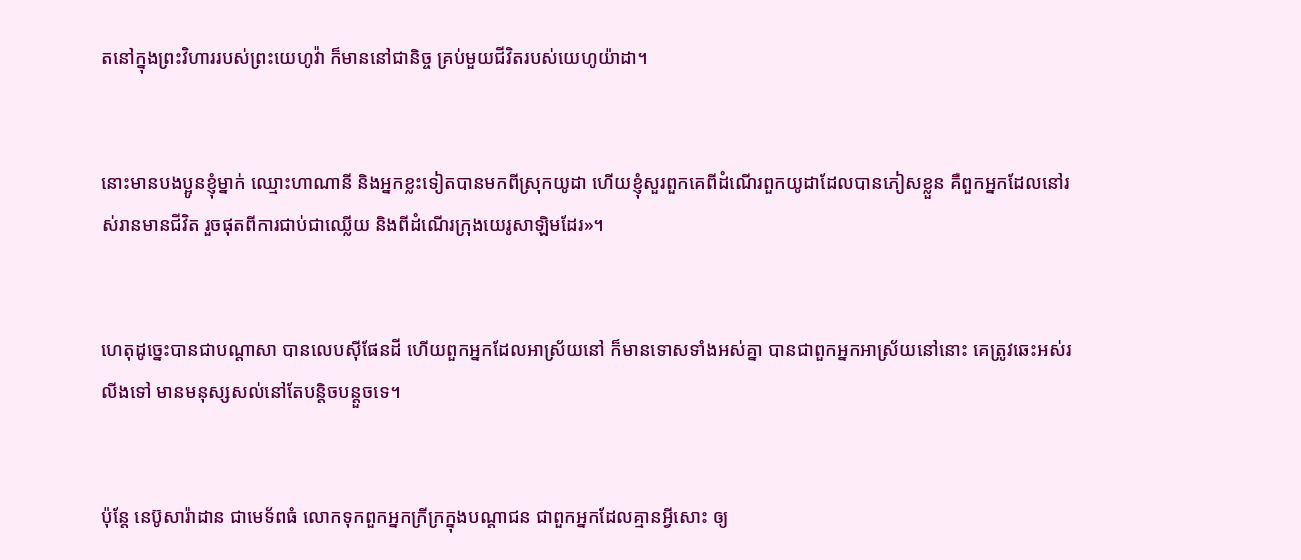តនៅក្នុងព្រះ‌វិហាររបស់ព្រះ‌យេហូវ៉ា ក៏មាននៅជា‌និច្ច គ្រប់មួយជីវិតរបស់យេហូ‌យ៉ា‌ដា។


នោះមានបង‌ប្អូនខ្ញុំម្នាក់ ឈ្មោះហាណានី និងអ្នកខ្លះទៀតបានមកពីស្រុកយូដា ហើយខ្ញុំសួរពួក‌គេពីដំណើរពួកយូដាដែលបានភៀសខ្លួន គឺពួកអ្នកដែលនៅរស់រានមានជីវិត រួចផុតពីការជាប់ជាឈ្លើយ និងពីដំណើរក្រុងយេរូ‌សាឡិមដែរ»។


ហេតុដូច្នេះបានជាបណ្ដាសា បានលេបស៊ីផែនដី ហើយពួកអ្នកដែលអាស្រ័យនៅ ក៏មានទោសទាំងអស់គ្នា បានជាពួកអ្នកអាស្រ័យនៅនោះ គេត្រូវឆេះអស់រលីងទៅ មានមនុស្សសល់នៅតែបន្តិច‌បន្តួចទេ។


ប៉ុន្តែ នេប៊ូសា‌រ៉ាដាន ជាមេ‌ទ័ពធំ លោកទុកពួកអ្នកក្រីក្រក្នុងបណ្ដា‌ជន ជាពួកអ្នកដែលគ្មានអ្វីសោះ ឲ្យ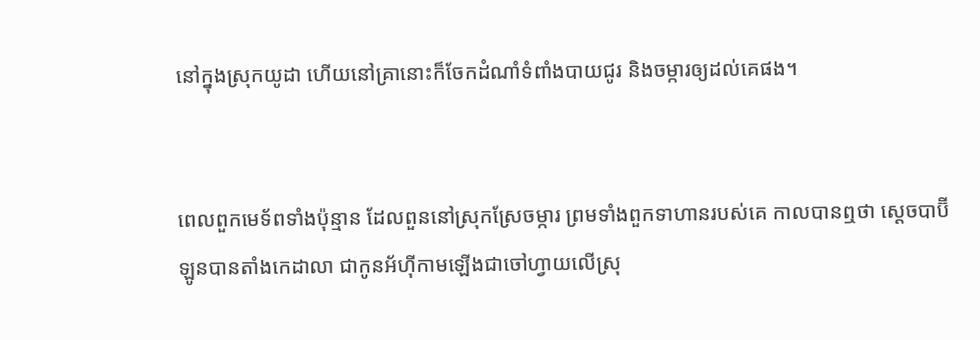នៅក្នុងស្រុកយូដា ហើយនៅគ្រានោះក៏ចែកដំណាំទំពាំងបាយជូរ និងចម្ការឲ្យដល់គេផង។


ពេលពួកមេ‌ទ័ពទាំងប៉ុន្មាន ដែលពួននៅស្រុកស្រែចម្ការ ព្រមទាំងពួកទាហានរបស់គេ កាលបានឮថា ស្តេចបាប៊ីឡូនបានតាំងកេដាលា ជាកូនអ័ហ៊ី‌កាមឡើងជាចៅ‌ហ្វាយលើស្រុ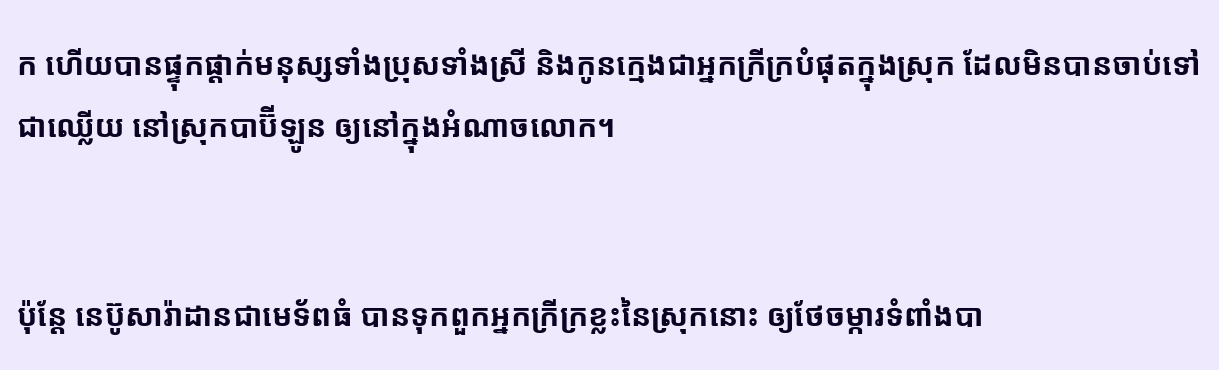ក ហើយបានផ្ទុក‌ផ្តាក់មនុស្សទាំងប្រុសទាំងស្រី និងកូនក្មេងជាអ្នកក្រីក្របំផុតក្នុងស្រុក ដែលមិនបានចាប់ទៅជាឈ្លើយ នៅស្រុកបាប៊ីឡូន ឲ្យនៅក្នុងអំណាចលោក។


ប៉ុន្តែ នេប៊ូសា‌រ៉ាដានជាមេ‌ទ័ពធំ បានទុកពួកអ្នកក្រីក្រខ្លះនៃស្រុកនោះ ឲ្យថែចម្ការទំពាំង‌បា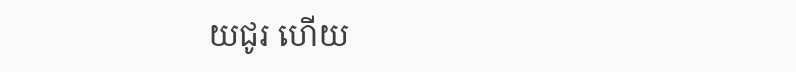យ‌ជូរ ហើយ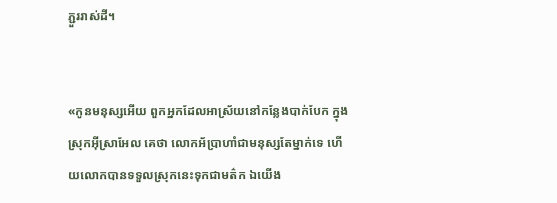ភ្ជួររាស់ដី។


«កូនមនុស្សអើយ ពួកអ្នកដែលអាស្រ័យនៅកន្លែងបាក់បែក ក្នុងស្រុកអ៊ីស្រា‌អែល គេថា លោកអ័ប្រា‌ហាំជាមនុស្សតែម្នាក់ទេ ហើយលោកបានទទួលស្រុកនេះទុកជាមត៌ក ឯយើង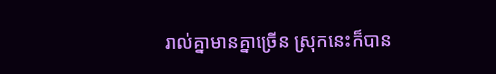រាល់គ្នាមានគ្នាច្រើន ស្រុកនេះក៏បាន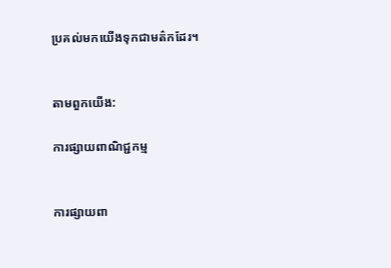ប្រគល់មកយើងទុកជាមត៌កដែរ។


តាមពួកយើង:

ការផ្សាយពាណិជ្ជកម្ម


ការផ្សាយពា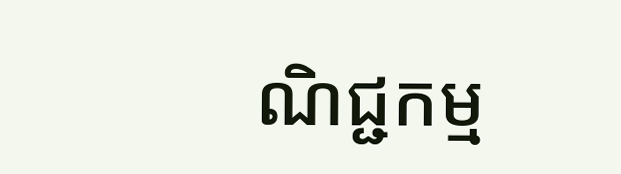ណិជ្ជកម្ម